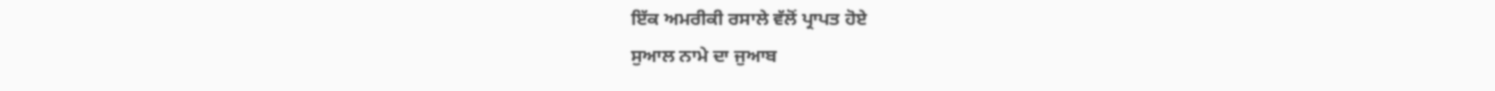ਇੱਕ ਅਮਰੀਕੀ ਰਸਾਲੇ ਵੱਲੋਂ ਪ੍ਰਾਪਤ ਹੋਏ
ਸੁਆਲ ਨਾਮੇ ਦਾ ਜੁਆਬ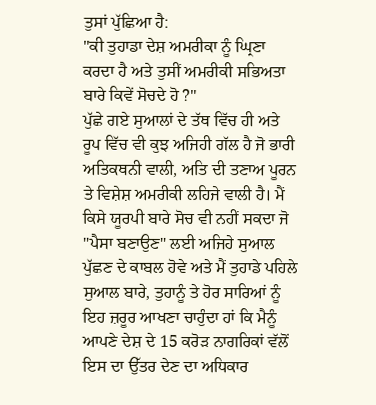ਤੁਸਾਂ ਪੁੱਛਿਆ ਹੈ:
"ਕੀ ਤੁਹਾਡਾ ਦੇਸ਼ ਅਮਰੀਕਾ ਨੂੰ ਘ੍ਰਿਣਾ ਕਰਦਾ ਹੈ ਅਤੇ ਤੁਸੀਂ ਅਮਰੀਕੀ ਸਭਿਅਤਾ ਬਾਰੇ ਕਿਵੇਂ ਸੋਚਦੇ ਹੋ ?"
ਪੁੱਛੇ ਗਏ ਸੁਆਲਾਂ ਦੇ ਤੱਥ ਵਿੱਚ ਹੀ ਅਤੇ ਰੂਪ ਵਿੱਚ ਵੀ ਕੁਝ ਅਜਿਹੀ ਗੱਲ ਹੈ ਜੋ ਭਾਰੀ ਅਤਿਕਥਨੀ ਵਾਲੀ, ਅਤਿ ਦੀ ਤਣਾਅ ਪੂਰਨ ਤੇ ਵਿਸ਼ੇਸ਼ ਅਮਰੀਕੀ ਲਹਿਜੇ ਵਾਲੀ ਹੈ। ਮੈਂ ਕਿਸੇ ਯੂਰਪੀ ਬਾਰੇ ਸੋਚ ਵੀ ਨਹੀਂ ਸਕਦਾ ਜੋ "ਪੈਸਾ ਬਣਾਉਣ" ਲਈ ਅਜਿਹੇ ਸੁਆਲ ਪੁੱਛਣ ਦੇ ਕਾਬਲ ਹੋਵੇ ਅਤੇ ਮੈਂ ਤੁਹਾਡੇ ਪਹਿਲੇ ਸੁਆਲ ਬਾਰੇ, ਤੁਹਾਨੂੰ ਤੇ ਹੋਰ ਸਾਰਿਆਂ ਨੂੰ ਇਹ ਜ਼ਰੂਰ ਆਖਣਾ ਚਾਹੁੰਦਾ ਹਾਂ ਕਿ ਮੈਨੂੰ ਆਪਣੇ ਦੇਸ਼ ਦੇ 15 ਕਰੋੜ ਨਾਗਰਿਕਾਂ ਵੱਲੋਂ ਇਸ ਦਾ ਉੱਤਰ ਦੇਣ ਦਾ ਅਧਿਕਾਰ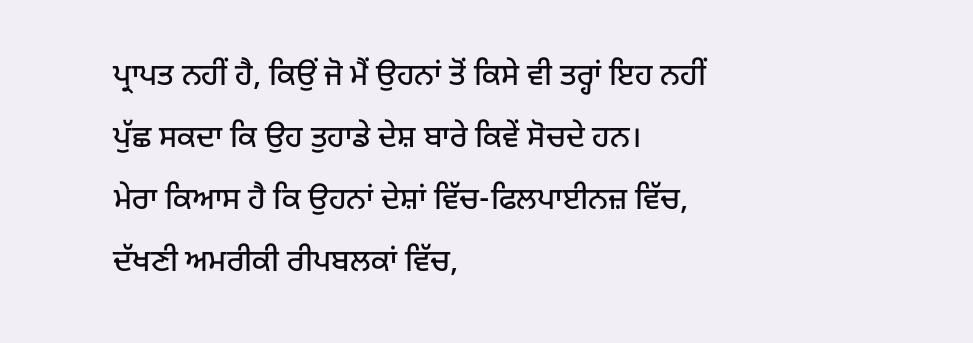ਪ੍ਰਾਪਤ ਨਹੀਂ ਹੈ, ਕਿਉਂ ਜੋ ਮੈਂ ਉਹਨਾਂ ਤੋਂ ਕਿਸੇ ਵੀ ਤਰ੍ਹਾਂ ਇਹ ਨਹੀਂ ਪੁੱਛ ਸਕਦਾ ਕਿ ਉਹ ਤੁਹਾਡੇ ਦੇਸ਼ ਬਾਰੇ ਕਿਵੇਂ ਸੋਚਦੇ ਹਨ।
ਮੇਰਾ ਕਿਆਸ ਹੈ ਕਿ ਉਹਨਾਂ ਦੇਸ਼ਾਂ ਵਿੱਚ-ਫਿਲਪਾਈਨਜ਼ ਵਿੱਚ, ਦੱਖਣੀ ਅਮਰੀਕੀ ਰੀਪਬਲਕਾਂ ਵਿੱਚ,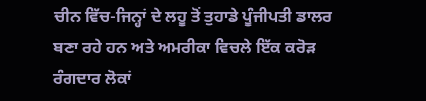ਚੀਨ ਵਿੱਚ-ਜਿਨ੍ਹਾਂ ਦੇ ਲਹੂ ਤੋਂ ਤੁਹਾਡੇ ਪੂੰਜੀਪਤੀ ਡਾਲਰ ਬਣਾ ਰਹੇ ਹਨ ਅਤੇ ਅਮਰੀਕਾ ਵਿਚਲੇ ਇੱਕ ਕਰੋੜ ਰੰਗਦਾਰ ਲੋਕਾਂ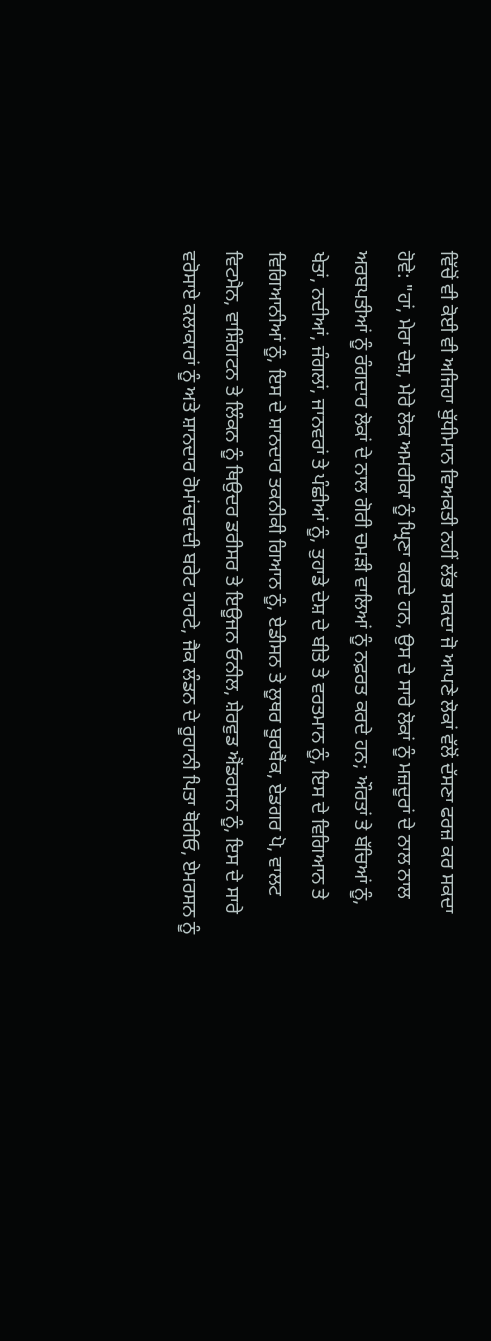ਵਿੱਚੋਂ ਵੀ ਕੋਈ ਵੀ ਅਜਿਹਾ ਬੁੱਧੀਮਾਨ ਵਿਅਕਤੀ ਨਹੀਂ ਲੱਭ ਸਕਦਾ ਜੋ ਆਪਣੇ ਲੋਕਾਂ ਵੱਲੋਂ ਦੱਸਣਾ ਫਰਜ਼ ਕਰ ਸਕਦਾ ਹੋਵੇ: "ਹਾਂ, ਮੇਰਾ ਦੇਸ਼, ਮੇਰੇ ਲੋਕ ਅਮਰੀਕਾ ਨੂੰ ਘ੍ਰਿਣਾ ਕਰਦੇ ਹਨ, ਉਸ ਦੇ ਸਾਰੇ ਲੋਕਾਂ ਨੂੰ ਮਜ਼ਦੂਰਾਂ ਦੇ ਨਾਲ ਨਾਲ ਅਰਬਪਤੀਆਂ ਨੂੰ ਰੰਗਦਾਰ ਲੋਕਾਂ ਦੇ ਨਾਲ ਗੋਰੀ ਚਮੜੀ ਵਾਲਿਆਂ ਨੂੰ ਨਫ਼ਰਤ ਕਰਦੇ ਹਨ; ਔਰਤਾਂ ਤੇ ਬੱਚਿਆਂ ਨੂੰ, ਖੇਤਾਂ, ਨਦੀਆਂ, ਜੰਗਲਾਂ, ਜਾਨਵਰਾਂ ਤੇ ਪੰਛੀਆਂ ਨੂੰ, ਤੁਹਾਡੇ ਦੇਸ਼ ਦੇ ਬੀਤੇ ਤੇ ਵਰਤਮਾਨ ਨੂੰ, ਇਸ ਦੇ ਵਿਗਿਆਨ ਤੇ ਵਿਗਿਆਨੀਆਂ ਨੂੰ, ਇਸ ਦੇ ਸ਼ਾਨਦਾਰ ਤਕਨੀਕੀ ਗਿਆਨ ਨੂੰ, ਏਡੀਸਨ ਤੇ ਲੂਥਰ ਬੂਰਬੈਂਕ, ਏਡਗਰ ਪੋ, ਵਾਲਟ ਵਿਟਮੈਨ, ਵਾਸ਼ਿੰਗਟਨ ਤੇ ਲਿੰਕਨ ਨੂੰ ਥਿਉਦਰ ਡਰੀਸਰ ਤੇ ਇਊਜਨ ਓਨੀਲ, ਸ਼ੇਰਵੁਡ ਐਂਡਰਸਨ ਨੂੰ, ਇਸ ਦੇ ਸਾਰੇ ਵਰੋਸਾਏ ਕਲਾਕਾਰਾਂ ਨੂੰ ਅਤੇ ਸ਼ਾਨਦਾਰ ਰੋਮਾਂਚਵਾਦੀ ਬਰੇਟ ਹਾਰਟੇ, ਜੈਕ ਲੰਡਨ ਦੇ ਰੂਹਾਨੀ ਪਿਤਾ ਥੋਰੀਓ, ਏਮਰਸਨ ਨੂੰ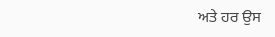ਅਤੇ ਹਰ ਉਸ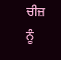ਚੀਜ਼ ਨੂੰ